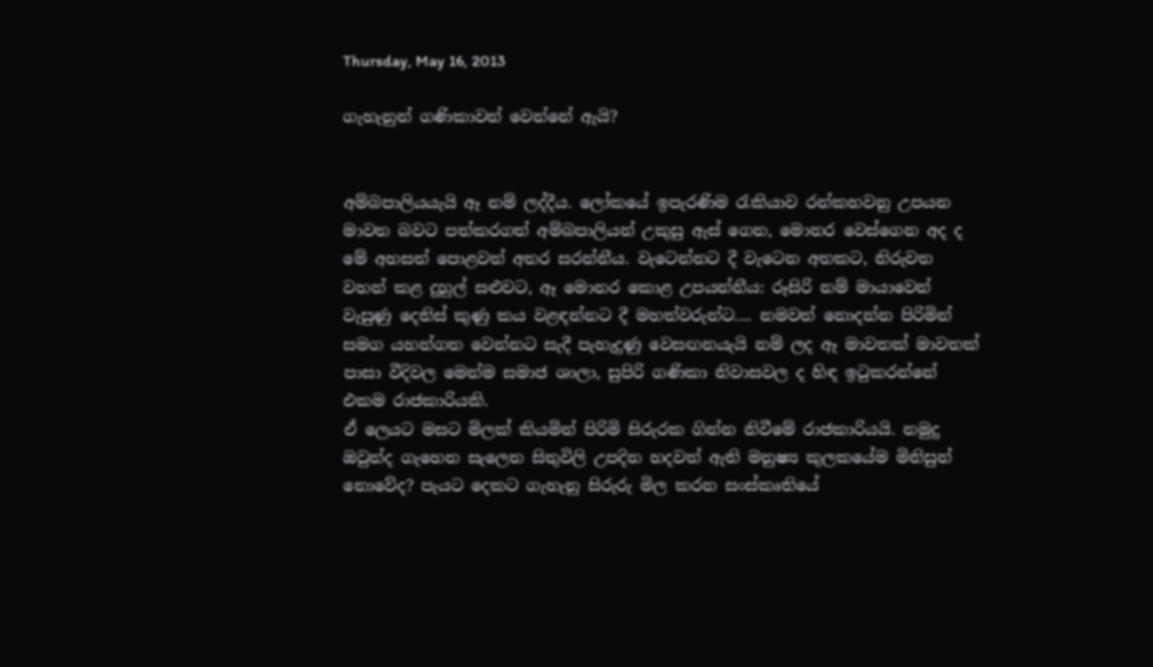Thursday, May 16, 2013

ගැහැනුන් ගණිකාවන් වෙන්නේ ඇයි?


අම්බපාලියයැයි ඈ නම් ලද්දීය. ලෝකයේ ඉපැරණිම රැකියාව රන්කහවනු උපයන මාවත බවට පත්කරගත් අම්බපාලියන් උකුසු ඇස් ගෙන, මොනර වෙස්ගෙන අද ද මේ අහසත් පොළවත් අතර සරන්නීය. වැටෙන්නට දී වැටෙන අතකට, නිරුවත වහන් කළ දුහුල් සළුවට, ඈ මොනර කොළ උපයන්නීය: රූසිරි නම් මායාවෙන් වැසුණු දෙතිස් කුණු කය වළඳන්නට දී මහත්වරුන්ට.... නමවත් නොදන්න පිරිමින් සමග යහන්ගත වෙන්නට සැදී පැහැදුණු වෙසඟනයැයි නම් ලද ඈ මාවතක් මාවතක් පාසා වීදිවල මෙන්ම සමාජ ශාලා, සුපිරි ගණිකා නිවාසවල ද හිඳ ඉටුකරන්නේ එකම රාජකාරියකි.
ඒ ලෙයට මසට මිලක් කියමින් පිරිමි සිරුරක ගින්න නිවීමේ රාජකාරියයි. නමුදු ඔවුන්ද ගැහෙන සැලෙන සිතුවිලි උපදින හදවත් ඇති මනුෂ්‍ය කුලකයේම මිනිසුන් නොවේද? පැයට දෙකට ගැහැනු සිරුරු මිල කරන සංස්කෘතියේ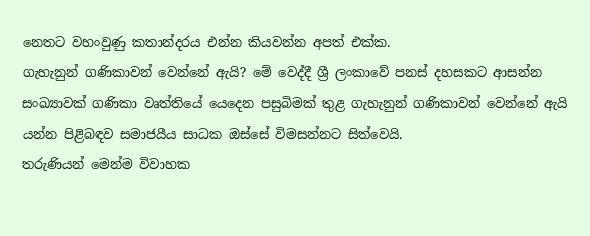නෙතට වහංවුණු කතාන්දරය එන්න කියවන්න අපත් එක්ක.
ගැහැනුන් ගණිකාවන් වෙන්නේ ඇයි? මේ වෙද්දී ශ්‍රී ලංකාවේ පනස් දහසකට ආසන්න සංඛ්‍යාවක් ගණිකා වෘත්තියේ යෙදෙන පසුබිමක් තුළ ගැහැනුන් ගණිකාවන් වෙන්නේ ඇයි යන්න පිළිබඳව සමාජයීය සාධක ඔස්සේ විමසන්නට සිත්වෙයි.
තරුණියන් මෙන්ම විවාහක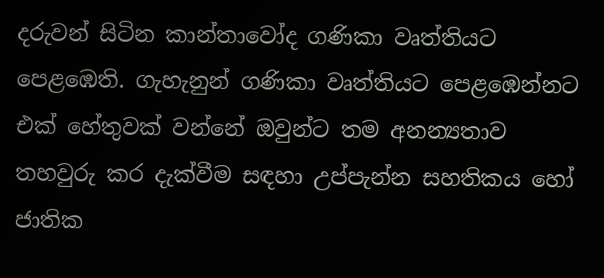දරුවන් සිටින කාන්තාවෝද ගණිකා වෘත්තියට පෙළඹෙති. ගැහැනුන් ගණිකා වෘත්තියට පෙළඹෙන්නට එක් හේතුවක් වන්නේ ඔවුන්ට තම අනන්‍යතාව තහවුරු කර දැක්වීම සඳහා උප්පැන්න සහතිකය හෝ ජාතික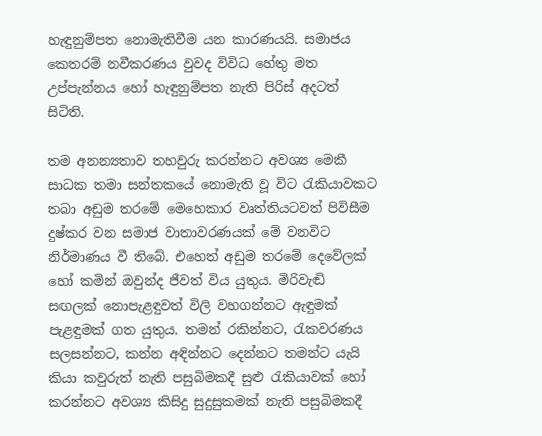හැඳුනුම්පත නොමැතිවීම යන කාරණයයි. සමාජය කෙතරම් නවීකරණය වුවද විවිධ හේතු මත උප්පැන්නය හෝ හැඳුනුම්පත නැති පිරිස් අදටත් සිටිති.

තම අනන්‍යතාව තහවුරු කරන්නට අවශ්‍ය මෙකී සාධක තමා සන්තකයේ නොමැති වූ විට රැකියාවකට තබා අඩුම තරමේ මෙහෙකාර වෘත්තියටවත් පිවිසීම දුෂ්කර වන සමාජ වාතාවරණයක් මේ වනවිට නිර්මාණය වී තිබේ. එහෙත් අඩුම තරමේ දෙවේලක් හෝ කමින් ඔවුන්ද ජීවත් විය යුතුය. මිරිවැඬි සඟලක් නොපැළඳුවත් විලි වහගන්නට ඇඳුමක් පැළඳුමක් ගත යුතුය. තමන් රකින්නට, රැකවරණය සලසන්නට, කන්න අඳින්නට දෙන්නට තමන්ට යැයි කියා කවුරුත් නැති පසුබිමකදී සුළු රැකියාවක් හෝ කරන්නට අවශ්‍ය කිසිදු සුදුසුකමක් නැති පසුබිමකදී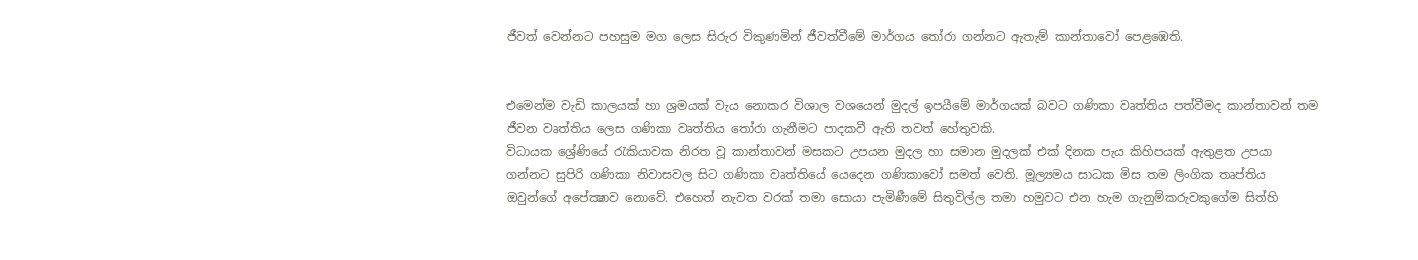ජීවත් වෙන්නට පහසුම මග ලෙස සිරුර විකුණමින් ජීවත්වීමේ මාර්ගය තෝරා ගන්නට ඇතැම් කාන්තාවෝ පෙළඹෙති.


එමෙන්ම වැඩි කාලයක් හා ශ්‍රමයක් වැය නොකර විශාල වශයෙන් මුදල් ඉපයීමේ මාර්ගයක් බවට ගණිකා වෘත්තිය පත්වීමද කාන්තාවන් තම ජීවන වෘත්තිය ලෙස ගණිකා වෘත්තිය තෝරා ගැනීමට පාදකවී ඇති තවත් හේතුවකි.
විධායක ශ්‍රේණියේ රැකියාවක නිරත වූ කාන්තාවන් මසකට උපයන මුදල හා සමාන මුදලක් එක් දිනක පැය කිහිපයක් ඇතුළත උපයා ගන්නට සුපිරි ගණිකා නිවාසවල සිට ගණිකා වෘත්තියේ යෙදෙන ගණිකාවෝ සමත් වෙති. මූල්‍යමය සාධක මිස තම ලිංගික තෘප්තිය ඔවුන්ගේ අපේක්‍ෂාව නොවේ. එහෙත් නැවත වරක් තමා සොයා පැමිණීමේ සිතුවිල්ල තමා හමුවට එන හැම ගැනුම්කරුවකුගේම සිත්හි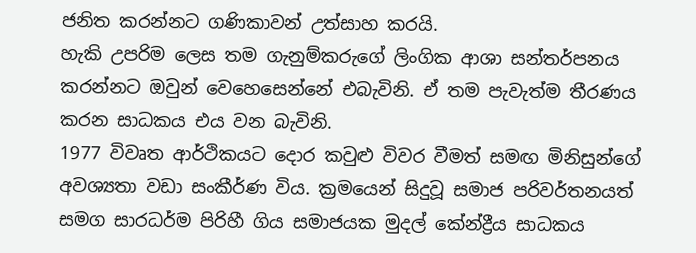ජනිත කරන්නට ගණිකාවන් උත්සාහ කරයි.
හැකි උපරිම ලෙස තම ගැනුම්කරුගේ ලිංගික ආශා සන්තර්පනය කරන්නට ඔවුන් වෙහෙසෙන්නේ එබැවිනි. ඒ තම පැවැත්ම තීරණය කරන සාධකය එය වන බැවිනි.
1977 විවෘත ආර්ථිකයට දොර කවුළු විවර වීමත් සමඟ මිනිසුන්ගේ අවශ්‍යතා වඩා සංකීර්ණ විය. ක්‍රමයෙන් සිදුවූ සමාජ පරිවර්තනයත් සමග සාරධර්ම පිරිහී ගිය සමාජයක මුදල් කේන්ද්‍රීය සාධකය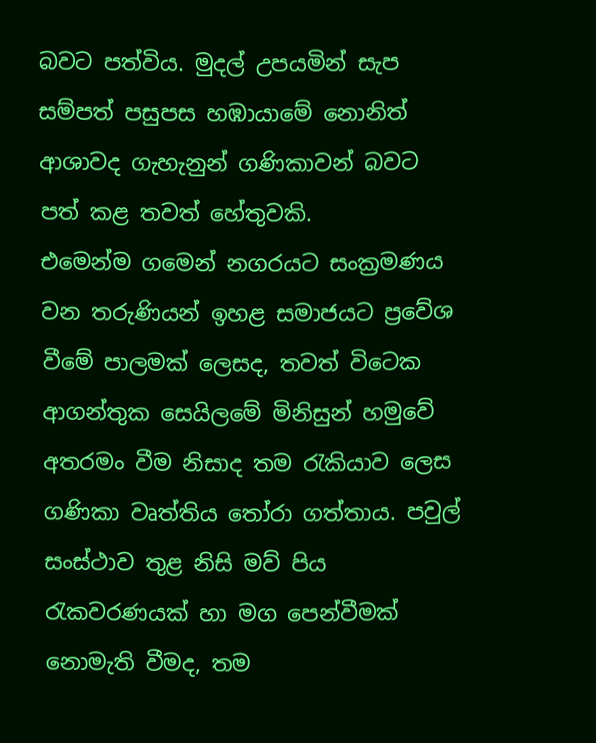බවට පත්විය. මුදල් උපයමින් සැප සම්පත් පසුපස හඹායාමේ නොනිත් ආශාවද ගැහැනුන් ගණිකාවන් බවට පත් කළ තවත් හේතුවකි.
එමෙන්ම ගමෙන් නගරයට සංක්‍රමණය වන තරුණියන් ඉහළ සමාජයට ප්‍රවේශ වීමේ පාලමක් ලෙසද, තවත් විටෙක ආගන්තුක සෙයිලමේ මිනිසුන් හමුවේ අතරමං වීම නිසාද තම රැකියාව ලෙස ගණිකා වෘත්තිය තෝරා ගත්තාය. පවුල් සංස්ථාව තුළ නිසි මව් පිය රැකවරණයක් හා මග පෙන්වීමක් නොමැති වීමද, තම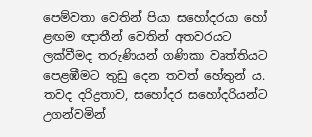පෙම්වතා වෙතින් පියා සහෝදරයා හෝ ළඟම ඥාතීන් වෙතින් අතවරයට ලක්වීමද තරුණියන් ගණිකා වෘත්තියට පෙළඹීමට තුඩු දෙන තවත් හේතුන් ය.
තවද දරිද්‍රතාව, සහෝදර සහෝදරියන්ට උගන්වමින්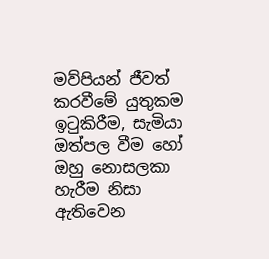මව්පියන් ජීවත් කරවීමේ යුතුකම ඉටුකිරීම, සැමියා ඔත්පල වීම හෝ ඔහු නොසලකා හැරීම නිසා ඇතිවෙන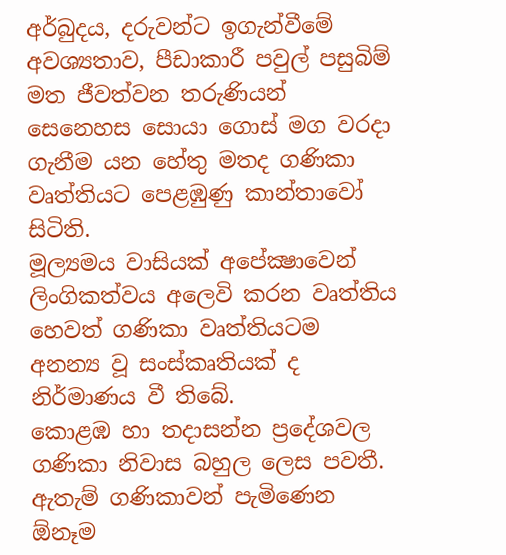අර්බුදය, දරුවන්ට ඉගැන්වීමේ අවශ්‍යතාව, පීඩාකාරී පවුල් පසුබිම් මත ජීවත්වන තරුණියන් සෙනෙහස සොයා ගොස් මග වරදා ගැනීම යන හේතු මතද ගණිකා වෘත්තියට පෙළඹුණු කාන්තාවෝ සිටිති.
මූල්‍යමය වාසියක් අපේක්‍ෂාවෙන් ලිංගිකත්වය අලෙවි කරන වෘත්තිය හෙවත් ගණිකා වෘත්තියටම අනන්‍ය වූ සංස්කෘතියක් ද නිර්මාණය වී තිබේ.
කොළඹ හා තදාසන්න ප්‍රදේශවල ගණිකා නිවාස බහුල ලෙස පවතී. ඇතැම් ගණිකාවන් පැමිණෙන  ඕනෑම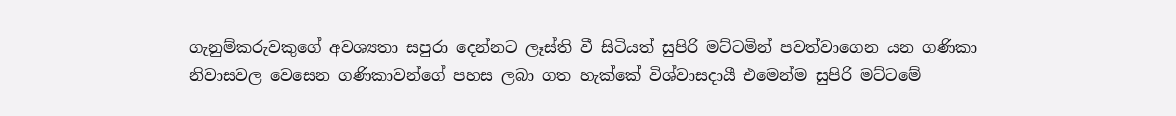ගැනුම්කරුවකුගේ අවශ්‍යතා සපුරා දෙන්නට ලෑස්ති වී සිටියත් සුපිරි මට්ටමින් පවත්වාගෙන යන ගණිකා නිවාසවල වෙසෙන ගණිකාවන්ගේ පහස ලබා ගත හැක්කේ විශ්වාසදායී එමෙන්ම සුපිරි මට්ටමේ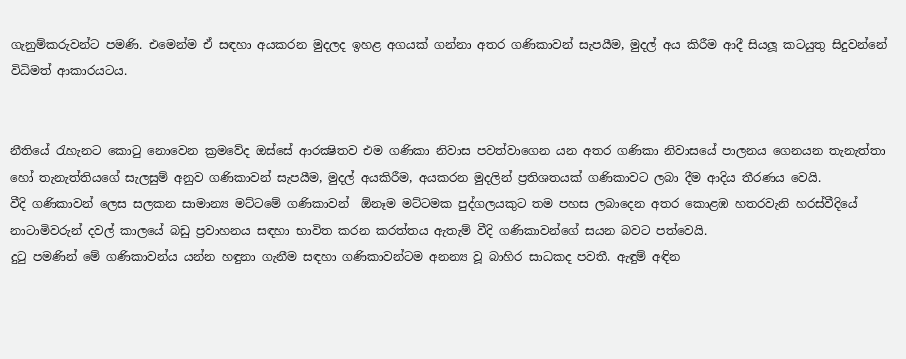ගැනුම්කරුවන්ට පමණි. එමෙන්ම ඒ සඳහා අයකරන මුදලද ඉහළ අගයක් ගන්නා අතර ගණිකාවන් සැපයීම, මුදල් අය කිරීම ආදී සියලූ කටයුතු සිදුවන්නේ විධිමත් ආකාරයටය.


නීතියේ රැහැනට කොටු නොවෙන ක්‍රමවේද ඔස්සේ ආරක්‍ෂිතව එම ගණිකා නිවාස පවත්වාගෙන යන අතර ගණිකා නිවාසයේ පාලනය ගෙනයන තැනැත්තා හෝ තැනැත්තියගේ සැලසුම් අනුව ගණිකාවන් සැපයීම, මුදල් අයකිරීම, අයකරන මුදලින් ප්‍රතිශතයක් ගණිකාවට ලබා දීම ආදිය තීරණය වෙයි.
වීදි ගණිකාවන් ලෙස සලකන සාමාන්‍ය මට්ටමේ ගණිකාවන්  ඕනෑම මට්ටමක පුද්ගලයකුට තම පහස ලබාදෙන අතර කොළඹ හතරවැනි හරස්වීදියේ නාටාමිවරුන් දවල් කාලයේ බඩු ප්‍රවාහනය සඳහා භාවිත කරන කරත්තය ඇතැම් වීදි ගණිකාවන්ගේ සයන බවට පත්වෙයි.
දුටු පමණින් මේ ගණිකාවන්ය යන්න හඳුනා ගැනීම සඳහා ගණිකාවන්ටම අනන්‍ය වූ බාහිර සාධකද පවතී. ඇඳුම් අඳින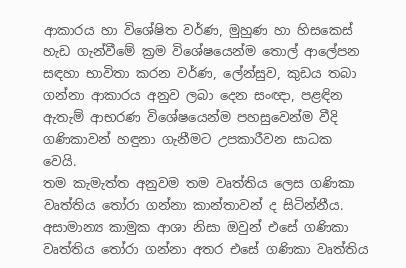ආකාරය හා විශේෂිත වර්ණ, මුහුණ හා හිසකෙස් හැඩ ගැන්වීමේ ක්‍රම විශේෂයෙන්ම තොල් ආලේපන සඳහා භාවිතා කරන වර්ණ, ලේන්සුව, කුඩය තබා ගන්නා ආකාරය අනුව ලබා දෙන සංඥා, පළඳින ඇතැම් ආභරණ විශේෂයෙන්ම පහසුවෙන්ම වීදි ගණිකාවන් හඳුනා ගැනීමට උපකාරීවන සාධක වෙයි.
තම කැමැත්ත අනුවම තම වෘත්තිය ලෙස ගණිකා වෘත්තිය තෝරා ගන්නා කාන්තාවන් ද සිටින්නීය. අසාමාන්‍ය කාමුක ආශා නිසා ඔවුන් එසේ ගණිකා වෘත්තිය තෝරා ගන්නා අතර එසේ ගණිකා වෘත්තිය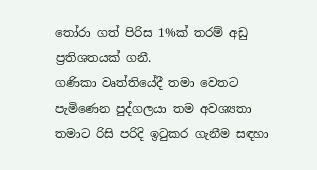තෝරා ගත් පිරිස 1%ක් තරම් අඩු ප්‍රතිශතයක් ගනී.
ගණිකා වෘත්තියේදී තමා වෙතට පැමිණෙන පුද්ගලයා තම අවශ්‍යතා තමාට රිසි පරිදි ඉටුකර ගැනීම සඳහා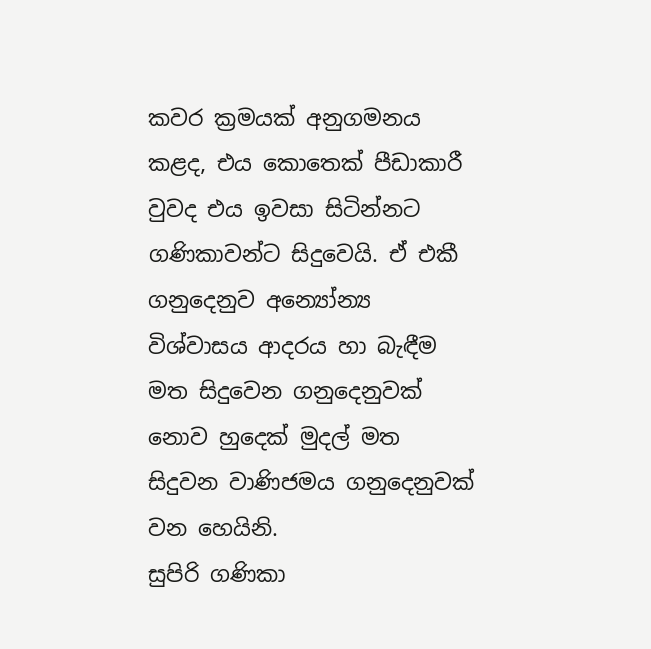කවර ක්‍රමයක් අනුගමනය කළද, එය කොතෙක් පීඩාකාරී වුවද එය ඉවසා සිටින්නට ගණිකාවන්ට සිදුවෙයි. ඒ එකී ගනුදෙනුව අන්‍යෝන්‍ය විශ්වාසය ආදරය හා බැඳීම මත සිදුවෙන ගනුදෙනුවක් නොව හුදෙක් මුදල් මත සිදුවන වාණිජමය ගනුදෙනුවක් වන හෙයිනි.
සුපිරි ගණිකා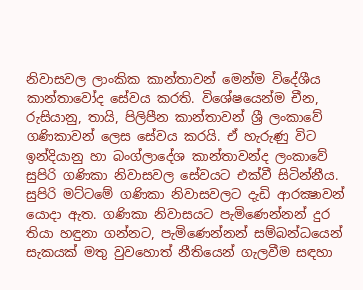නිවාසවල ලාංකික කාන්තාවන් මෙන්ම විදේශීය කාන්තාවෝද සේවය කරති. විශේෂයෙන්ම චීන, රුසියානු, තායි, පිලිපීන කාන්තාවන් ශ්‍රී ලංකාවේ ගණිකාවන් ලෙස සේවය කරයි. ඒ හැරුණු විට ඉන්දියානු හා බංග්ලාදේශ කාන්තාවන්ද ලංකාවේ සුපිරි ගණිකා නිවාසවල සේවයට එක්වී සිටින්නීය.
සුපිරි මට්ටමේ ගණිකා නිවාසවලට දැඩි ආරක්‍ෂාවන් යොදා ඇත. ගණිකා නිවාසයට පැමිණෙන්නන් දුර තියා හඳුනා ගන්නට, පැමිණෙන්නන් සම්බන්ධයෙන් සැකයක් මතු වුවහොත් නීතියෙන් ගැලවීම සඳහා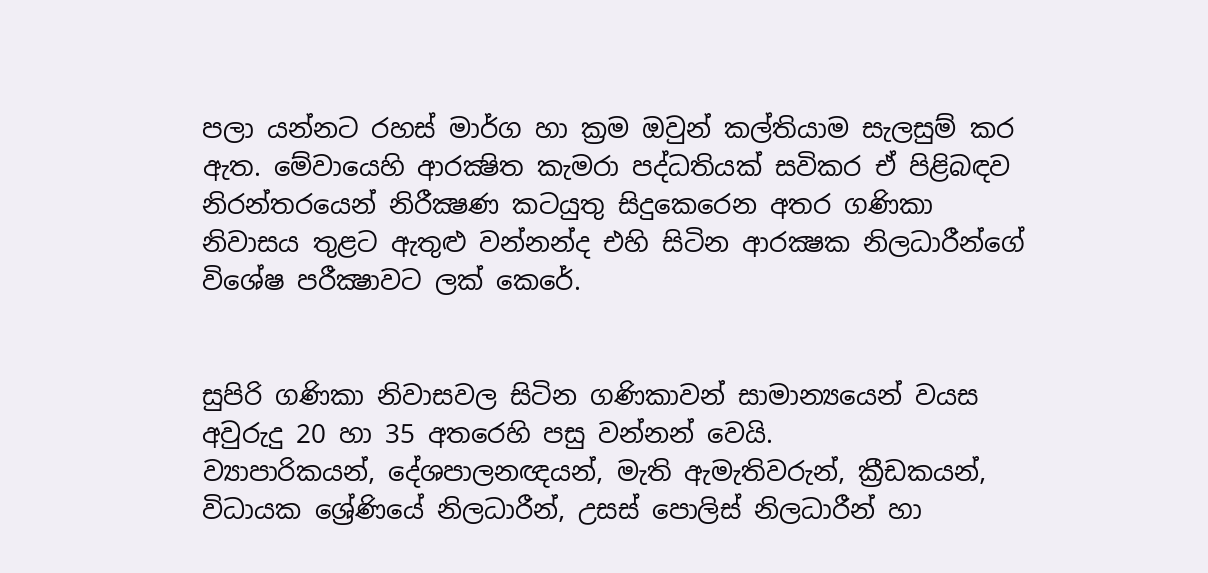පලා යන්නට රහස් මාර්ග හා ක්‍රම ඔවුන් කල්තියාම සැලසුම් කර ඇත. මේවායෙහි ආරක්‍ෂිත කැමරා පද්ධතියක් සවිකර ඒ පිළිබඳව නිරන්තරයෙන් නිරීක්‍ෂණ කටයුතු සිදුකෙරෙන අතර ගණිකා නිවාසය තුළට ඇතුළු වන්නන්ද එහි සිටින ආරක්‍ෂක නිලධාරීන්ගේ විශේෂ පරීක්‍ෂාවට ලක් කෙරේ.


සුපිරි ගණිකා නිවාසවල සිටින ගණිකාවන් සාමාන්‍යයෙන් වයස අවුරුදු 20 හා 35 අතරෙහි පසු වන්නන් වෙයි.
ව්‍යාපාරිකයන්, දේශපාලනඥයන්, මැති ඇමැතිවරුන්, ක්‍රීඩකයන්, විධායක ශ්‍රේණියේ නිලධාරීන්, උසස් පොලිස් නිලධාරීන් හා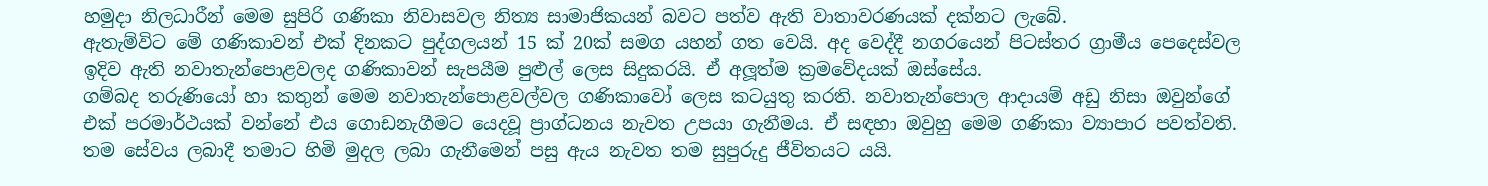හමුදා නිලධාරීන් මෙම සුපිරි ගණිකා නිවාසවල නිත්‍ය සාමාජිකයන් බවට පත්ව ඇති වාතාවරණයක් දක්නට ලැබේ.
ඇතැම්විට මේ ගණිකාවන් එක් දිනකට පුද්ගලයන් 15 ක් 20ක් සමග යහන් ගත වෙයි. අද වෙද්දී නගරයෙන් පිටස්තර ග්‍රාමීය පෙදෙස්වල ඉදිව ඇති නවාතැන්පොළවලද ගණිකාවන් සැපයීම පුළුල් ලෙස සිදුකරයි. ඒ අලූත්ම ක්‍රමවේදයක් ඔස්සේය.
ගම්බද තරුණියෝ හා කතුන් මෙම නවාතැන්පොළවල්වල ගණිකාවෝ ලෙස කටයුතු කරති. නවාතැන්පොල ආදායම් අඩු නිසා ඔවුන්ගේ එක් පරමාර්ථයක් වන්නේ එය ගොඩනැගීමට යෙදවූ ප්‍රාග්ධනය නැවත උපයා ගැනීමය. ඒ සඳහා ඔවුහු මෙම ගණිකා ව්‍යාපාර පවත්වති.  තම සේවය ලබාදී තමාට හිමි මුදල ලබා ගැනීමෙන් පසු ඇය නැවත තම සුපුරුදු ජීවිතයට යයි.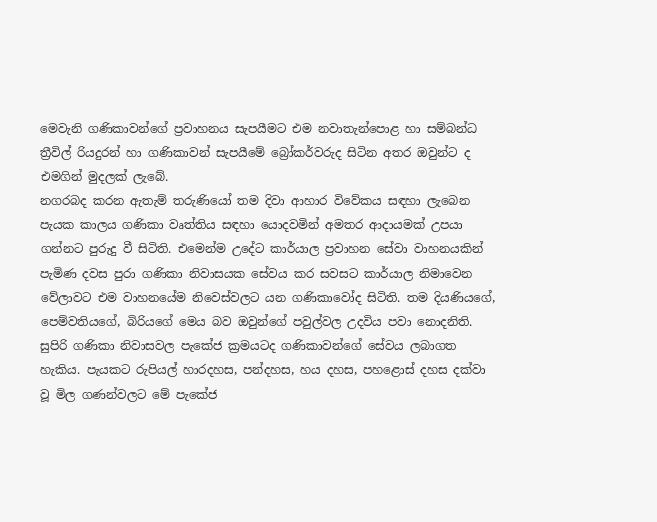මෙවැනි ගණිකාවන්ගේ ප්‍රවාහනය සැපයීමට එම නවාතැන්පොළ හා සම්බන්ධ ත්‍රීවිල් රියදුරන් හා ගණිකාවන් සැපයීමේ බ්‍රෝකර්වරුද සිටින අතර ඔවුන්ට ද එමගින් මුදලක් ලැබේ.
නගරබද කරන ඇතැම් තරුණියෝ තම දිවා ආහාර විවේකය සඳහා ලැබෙන පැයක කාලය ගණිකා වෘත්තිය සඳහා යොදවමින් අමතර ආදායමක් උපයා ගන්නට පුරුදු වී සිටිති. එමෙන්ම උදේට කාර්යාල ප්‍රවාහන සේවා වාහනයකින් පැමිණ දවස පුරා ගණිකා නිවාසයක සේවය කර සවසට කාර්යාල නිමාවෙන වේලාවට එම වාහනයේම නිවෙස්වලට යන ගණිකාවෝද සිටිති. තම දියණියගේ, පෙම්වතියගේ, බිරියගේ මෙය බව ඔවුන්ගේ පවුල්වල උදවිය පවා නොදනිති.
සුපිරි ගණිකා නිවාසවල පැකේජ ක්‍රමයටද ගණිකාවන්ගේ සේවය ලබාගත හැකිය. පැයකට රුපියල් හාරදහස, පන්දහස, හය දහස, පහළොස් දහස දක්වා වූ මිල ගණන්වලට මේ පැකේජ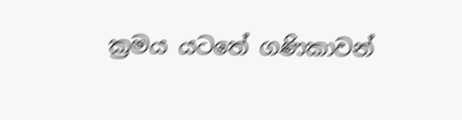ක්‍රමය යටතේ ගණිකාවන්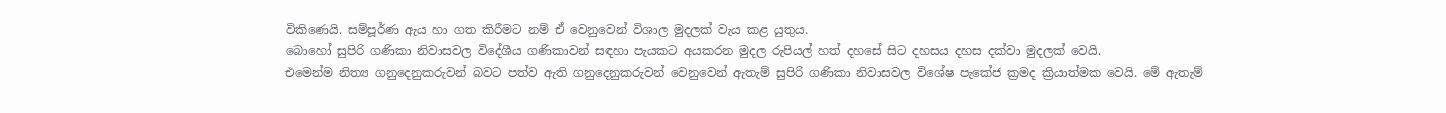විකිණෙයි. සම්පූර්ණ ඇය හා ගත කිරීමට නම් ඒ වෙනුවෙන් විශාල මුදලක් වැය කළ යුතුය.
බොහෝ සුපිරි ගණිකා නිවාසවල විදේශීය ගණිකාවන් සඳහා පැයකට අයකරන මුදල රුපියල් හත් දහසේ සිට දහසය දහස දක්වා මුදලක් වෙයි.
එමෙන්ම නිත්‍ය ගනුදෙනුකරුවන් බවට පත්ව ඇති ගනුදෙනුකරුවන් වෙනුවෙන් ඇතැම් සුපිරි ගණිකා නිවාසවල විශේෂ පැකේජ ක්‍රමද ක්‍රියාත්මක වෙයි. මේ ඇතැම්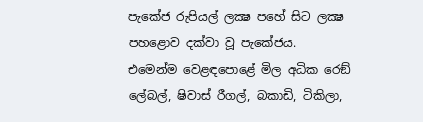පැකේජ රුපියල් ලක්‍ෂ පහේ සිට ලක්‍ෂ පහළොව දක්වා වූ පැකේජය.
එමෙන්ම වෙළඳපොළේ මිල අධික රෙඞ් ලේබල්, ෂිවාස් රීගල්, බකාඩි, ටිකිලා,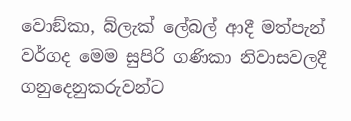වොඞ්කා, බ්ලැක් ලේබල් ආදී මත්පැන් වර්ගද මෙම සුපිරි ගණිකා නිවාසවලදී ගනුදෙනුකරුවන්ට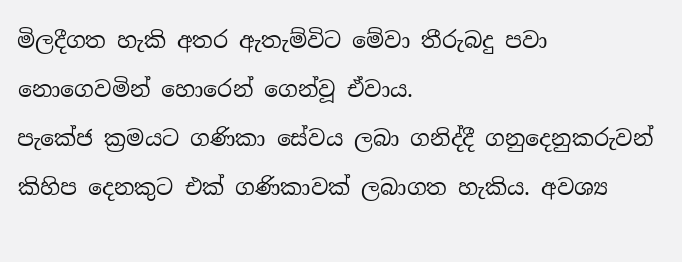මිලදීගත හැකි අතර ඇතැම්විට මේවා තීරුබදු පවා නොගෙවමින් හොරෙන් ගෙන්වූ ඒවාය.
පැකේජ ක්‍රමයට ගණිකා සේවය ලබා ගනිද්දී ගනුදෙනුකරුවන් කිහිප දෙනකුට එක් ගණිකාවක් ලබාගත හැකිය. අවශ්‍ය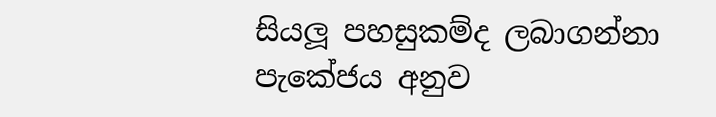සියලූ පහසුකම්ද ලබාගන්නා පැකේජය අනුව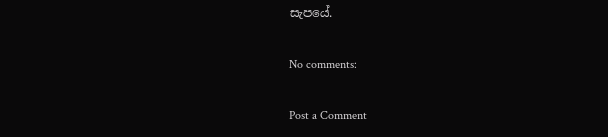සැපයේ.

No comments:

Post a Comment